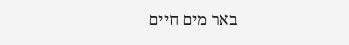באר מים חיים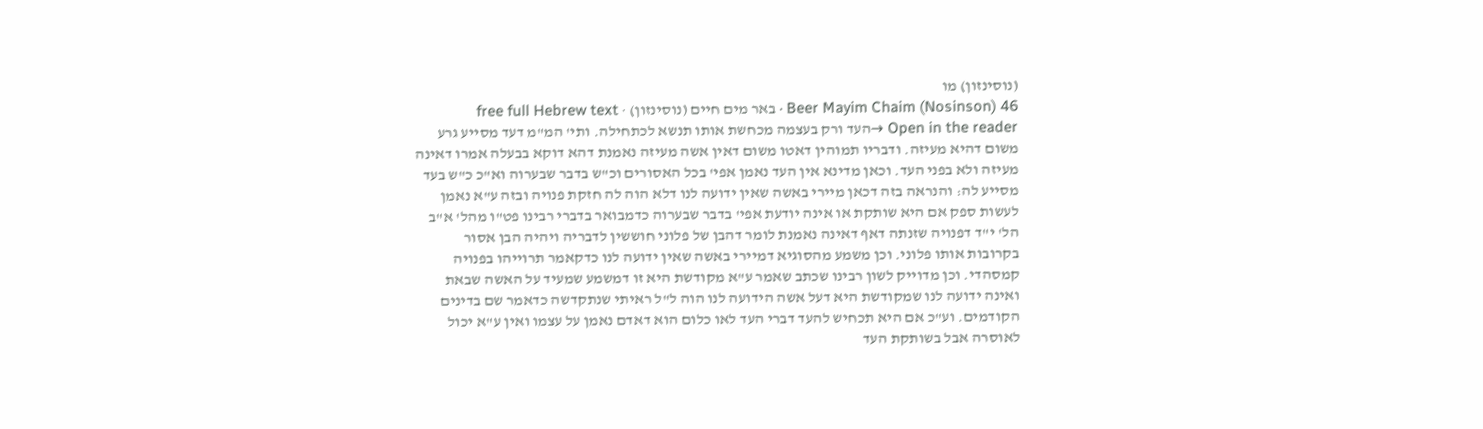(נוסינזון) מו
Beer Mayim Chaim (Nosinson) 46 · באר מים חיים (נוסינזון) · free full Hebrew text
Open in the reader →העד ורק בעצמה מכחשת אותו תנשא לכתחילה. ותי' המ"מ דעד מסייע גרע משום דהיא מעיזה. ודבריו תמוהין דאטו משום דאין אשה מעיזה נאמנת דהא דוקא בבעלה אמרו דאינה מעיזה ולא בפני העד. וכאן מדינא אין העד נאמן אפי' בכל האסורים וכ"ש בדבר שבערוה וא"כ כ"ש בעד מסייע לה: והנראה בזה דכאן מיירי באשה שאין ידועה לנו דלא הוה לה חזקת פנויה ובזה ע"א נאמן לעשות ספק אם היא שותקת או אינה יודעת אפי' בדבר שבערוה כדמבואר בדברי רבינו פט"ו מהל' א"ב הל' י"ד דפנויה שזנתה דאף דאינה נאמנת לומר דהבן של פלוני חוששין לדבריה ויהיה הבן אסור בקרובות אותו פלוני. וכן משמע מהסוגיא דמיירי באשה שאין ידועה לנו כדקאמר תרוייהו בפנויה קמסהדי. וכן מדוייק לשון רבינו שכתב שאמר ע"א מקודשת היא זו דמשמע שמעיד על האשה שבאת ואינה ידועה לנו שמקודשת היא דעל אשה הידועה לנו הוה ל"ל ראיתי שנתקדשה כדאמר שם בדינים הקודמים. וע"כ אם היא תכחיש להעד דברי העד לאו כלום הוא דאדם נאמן על עצמו ואין ע"א יכול לאוסרה אבל בשותקת העד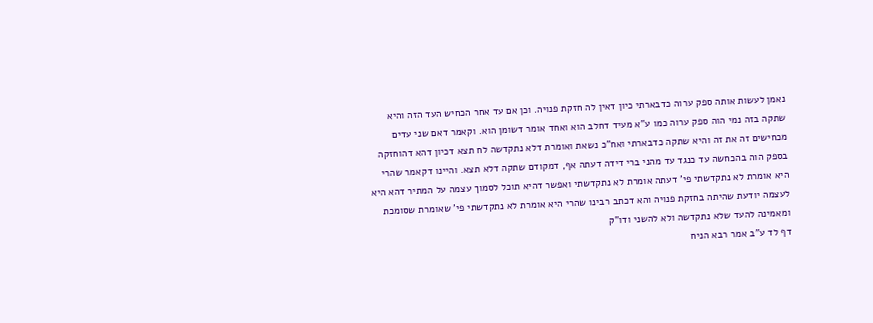נאמן לעשות אותה ספק ערוה כדבארתי כיון דאין לה חזקת פנויה. וכן אם עד אחר הכחיש העד הזה והיא שתקה בזה נמי הוה ספק ערוה כמו ע"א מעיד דחלב הוא ואחד אומר דשומן הוא. וקאמר דאם שני עדים מכחישים זה את זה והיא שתקה כדבארתי ואח"כ נשאת ואומרת דלא נתקדשה לח תצא דכיון דהא דהוחזקה בספק הוה בהכחשה עד כנגד עד מהני ברי דידה דעתה אף, דמקודם שתקה דלא תצא. והיינו דקאמר שהרי היא אומרת לא נתקדשתי פי' דעתה אומרת לא נתקדשתי ואפשר דהיא תוכל לסמוך עצמה על המתיר דהא היא לעצמה יודעת שהיתה בחזקת פנויה והא דכתב רבינו שהרי היא אומרת לא נתקדשתי פי' שאומרת שסומכת ומאמינה להעד שלא נתקדשה ולא להשני ודו"ק
דף לד ע"ב אמר רבא הניח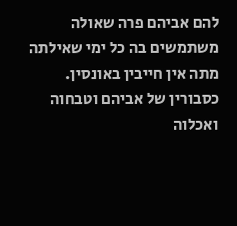להם אביהם פרה שאולה משתמשים בה כל ימי שאילתה מתה אין חייבין באונסין. כסבורין של אביהם וטבחוה ואכלוה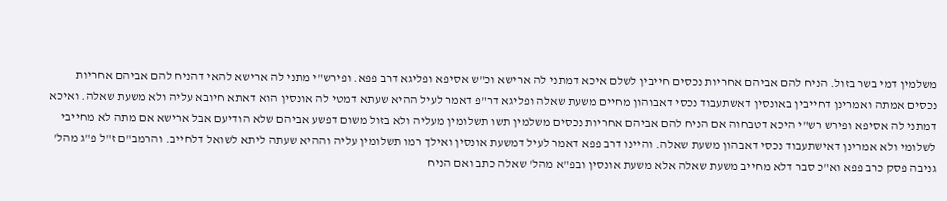משלמין דמי בשר בזול. הניח להם אביהם אחריות נכסים חייבין לשלם איכא דמתני לה ארישא וכ"ש אסיפא ופליגא דרב פפא. ופירש"י מתני לה ארישא להאי דהניח להם אביהם אחריות נכסים אמתה ואמרינן דחייבין באונסין דאשתעבוד נכסי דאבוהון מחיים משעת שאלה ופליגא דר"פ דאמר לעיל ההיא שעתא דמטי לה אונסין הוא דאתא חיובא עליה ולא משעת שאלה. ואיכא דמתני לה אסיפא ופירש רש"י היכא דטבחוה אם הניח להם אביהם אחריות נכסים משלמין תשו תשלומין מעליה ולא בזול משום דפשע אביהם שלא הודיעם אבל ארישא אם מתה לא מחייבי לשלומי ולא אמרינן דאישתעבוד נכסי דאבהון משעת שאלה. והיינו דרב פפא דאמר לעיל דמשעת אונסין ואילך רמו תשלומין עליה וההיא שעתה ליתא לשואל דלחייב. והרמב"ם ז"ל פ"ג מהל' גניבה פסק כרב פפא וא"כ סבר דלא מחייב משעת שאלה אלא משעת אונסין ובפ"א מהל' שאלה כתב ואם הניח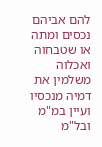להם אביהם נכסים ומתה או שטבחוה ואכלוה משלמין את דמיה מנכסיו ועיין במ"מ ובל"מ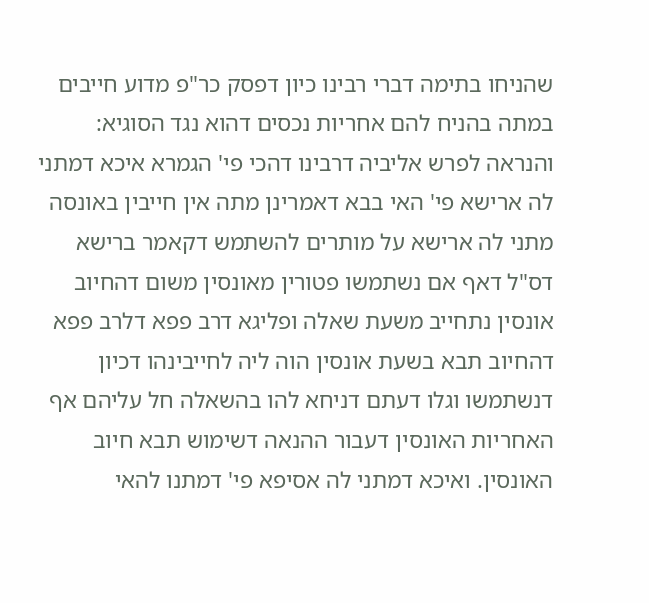שהניחו בתימה דברי רבינו כיון דפסק כר"פ מדוע חייבים במתה בהניח להם אחריות נכסים דהוא נגד הסוגיא: והנראה לפרש אליביה דרבינו דהכי פי' הגמרא איכא דמתני לה ארישא פי' האי בבא דאמרינן מתה אין חייבין באונסה מתני לה ארישא על מותרים להשתמש דקאמר ברישא דס"ל דאף אם נשתמשו פטורין מאונסין משום דהחיוב אונסין נתחייב משעת שאלה ופליגא דרב פפא דלרב פפא דהחיוב תבא בשעת אונסין הוה ליה לחייבינהו דכיון דנשתמשו וגלו דעתם דניחא להו בהשאלה חל עליהם אף האחריות האונסין דעבור ההנאה דשימוש תבא חיוב האונסין. ואיכא דמתני לה אסיפא פי' דמתנו להאי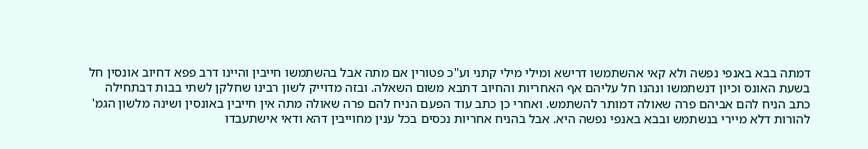דמתה בבא באנפי נפשה ולא קאי אהשתמשו דרישא ומילי מילי קתני וע"כ פטורין אם מתה אבל בהשתמשו חייבין והיינו דרב פפא דחיוב אונסין חל בשעת האונס וכיון דנשתמשו ונהנו חל עליהם אף האחריות והחיוב דתבא משום השאלה. ובזה מדוייק לשון רבינו שחלקן לשתי בבות דבתחילה כתב הניח להם אביהם פרה שאולה דמותר להשתמש. ואחרי כן כתב עוד הפעם הניח להם פרה שאולה מתה אין חייבין באונסין ושינה מלשון הגמ' להורות דלא מיירי בנשתמש ובבא באנפי נפשה היא. אבל בהניח אחריות נכסים בכל ענין מחוייבין דהא ודאי אישתעבדו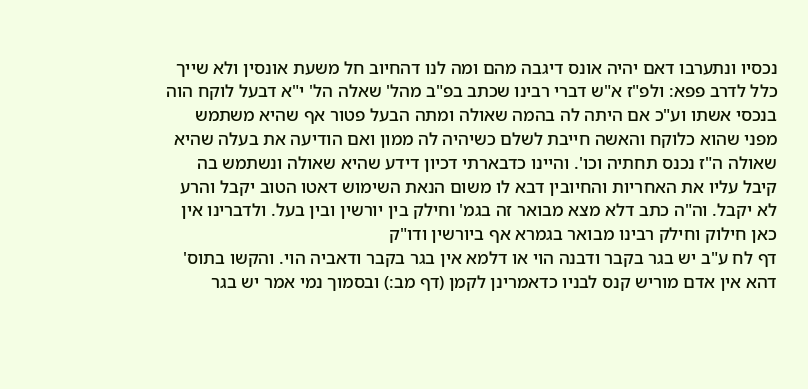נכסיו ונתערבו דאם יהיה אונס דיגבה מהם ומה לנו דהחיוב חל משעת אונסין ולא שייך כלל לדרב פפא: ולפ"ז א"ש דברי רבינו שכתב בפ"ב מהל' שאלה הל' י"א דבעל לוקח הוה בנכסי אשתו וע"כ אם היתה לה בהמה שאולה ומתה הבעל פטור אף שהיא משתמש מפני שהוא כלוקח והאשה חייבת לשלם כשיהיה לה ממון ואם הודיעה את בעלה שהיא שאולה ה"ז נכנס תחתיה וכו'. והיינו כדבארתי דכיון דידע שהיא שאולה ונשתמש בה קיבל עליו את האחריות והחיובין דבא לו משום הנאת השימוש דאטו הטוב יקבל והרע לא יקבל. וה"ה כתב דלא מצא מבואר זה בגמ' וחילק בין יורשין ובין בעל. ולדברינו אין כאן חילוק וחילק רבינו מבואר בגמרא אף ביורשין ודו"ק
דף לח ע"ב יש בגר בקבר ודבנה הוי או דלמא אין בגר בקבר ודאביה הוי. והקשו בתוס' דהא אין אדם מוריש קנס לבניו כדאמרינן לקמן (דף מב:) ובסמוך נמי אמר יש בגר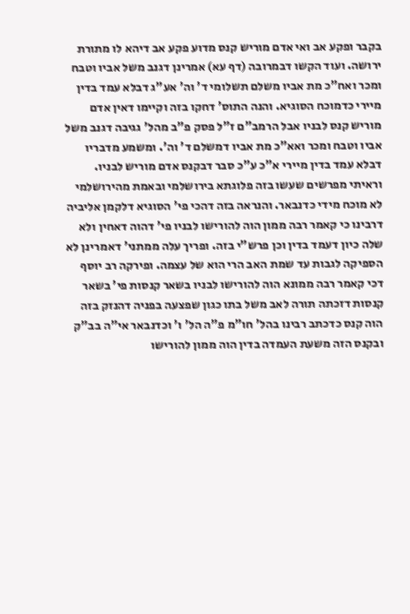בקבר ופקע אב ואי אדם מוריש קנס מדוע פקע אב דיהא לו מתורת ירושה. ועוד הקשו דבמרובה (דף עא) אמרינן דגנב משל אביו וטבח ומכר ואח"כ מת אביו משלם תשלומי ד' וה' אע"ג דבלא עמד בדין מיירי כדמוכח הסוגיא. והנה התוס' דחקו בזה וקיימו דאין אדם מוריש קנס לבניו אבל הרמב"ם ז"ל פסק פ"ב מהל' גגיבה דגנב משל אביו וטבח ומכר ואא"כ מת אביו דמשלם ד' וה'. ומשמע מדבריו דבלא עמד בדין מיירי א"כ ע"כ סבר דבקנס אדם מוריש לבניו. וראיתי מפרשים שעשו בזה פלוגתא בירושלמי ובאמת מהירושלמי לא מוכח מידי כדנבאר. והנראה בזה דהכי פי' הסוגיא דלקמן אליביה דרבינו כי קאמר רבה ממון הוה להורישו לבניו פי' דהוה דאחין ולא שלה כיון דעמד בדין וכן פרש"י בזה. ופריך עלה ממתני' דאמרינן לא הספיקה לגבות עד שמת האב הרי הוא של עצמה. ופירקה רב יוסף דכי קאמר רבה ממונא הוה להורישו לבניו בשאר קנסות פי' בשאר קנסות דזכתה תורה לאב משל בתו כגון שפצעה בפניה דהנזק בזה הוה קנס כדכתב רבינו בהל' חו"מ פ"ה הל' ו' וכדנבאר אי"ה בב"ק ובקנס הזה משעת העמדה בדין הוה ממון להורישו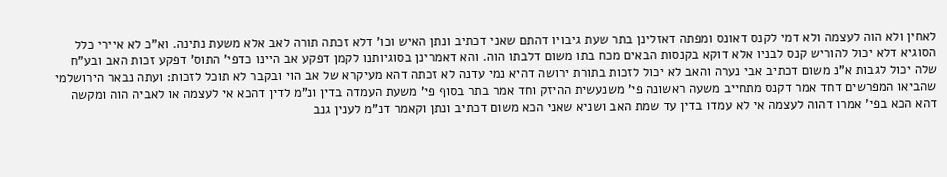לאחין ולא הוה לעצמה ולא דמי לקנס דאונס ומפתה דאזלינן בתר שעת גיבויו דהתם שאני דכתיב ונתן האיש וכו' דלא זכתה תורה לאב אלא משעת נתינה. וא"כ לא איירי כלל הסוגיא דלא יכול להוריש קנס לבניו אלא דוקא בקנסות הבאים מכח בתו משום דלבתו הוה. והא דאמרינן בסוגיותנו לקמן דפקע אב היינו כדפי' התוס' דפקע זכות האב ובע"ח שלה יכול לגבות א"נ משום דכתיב אבי נערה והאב לא יכול לזכות בתורת ירושה דהיא נמי עדנה לא זכתה דהא מעיקרא של אב הוי ובקבר לא תוכל לזכות: ועתה נבאר הירושלמי שהביאו המפרשים דחד אמר דקנס מתחייב משעה ראשונה פי' משנעשית ההיזק וחד אמר בתר בסוף פי' משעת העמדה בדין ונ"מ לדין דהכא אי לעצמה או לאביה הוה ומקשה דהא הכא בפי' אמרו דהוה לעצמה אי לא עמדו בדין עד שמת האב ושניא שאני הכא משום דכתיב ונתן וקאמר דנ"מ לענין גנב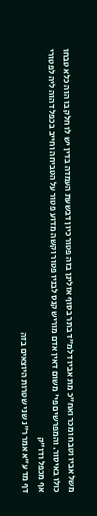משל אביו וטבח ומכר ואח"כ מת אביו דלמ"ד בתר בסוף אזלינן בזה פטור כיון דבשעת העמדה בדין יש לו חלק בו הוה כלא טבחו כולו באיסור. והמפרשים פי' משום דאין אדם מוריש קנס לבניו פטור וקשה מדוע פטור על הטביחה וחייב בכפל דהוה ליה לפטורי אף מכפל ודו"ק
דף מד ע"א אמר ר"נ שני שטרות היוצאים בזה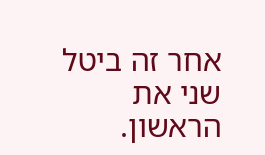אחר זה ביטל שני את הראשון.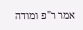אמר ר"פ ומודה